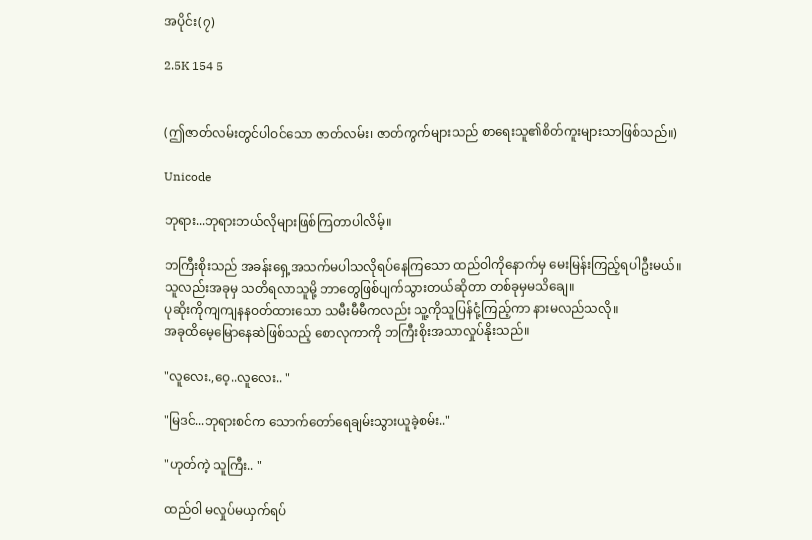အပိုင်း(၇)

2.5K 154 5


(ဤဇာတ်လမ်းတွင်ပါဝင်သော ဇာတ်လမ်း၊ ဇာတ်ကွက်များသည် စာရေးသူ၏စိတ်ကူးများသာဖြစ်သည်။)

Unicode

ဘုရား...ဘုရားဘယ်လိုများဖြစ်ကြတာပါလိမ့်။

ဘကြီးစိုးသည် အခန်းရှေ့အသက်မပါသလိုရပ်နေကြသော ထည်ဝါကိုနောက်မှ မေးမြန်းကြည့်ရပါဦးမယ်။
သူလည်းအခုမှ သတိရလာသူမို့ ဘာတွေဖြစ်ပျက်သွားတယ်ဆိုတာ တစ်ခုမှမသိချေ။
ပုဆိုးကိုကျကျနနဝတ်ထားသော သမီးမီမီကလည်း သူ့ကိုသူပြန်ငုံ့ကြည့်ကာ နားမလည်သလို။
အခုထိမေ့မြောနေဆဲဖြစ်သည့် စောလုကာကို ဘကြီးစိုးအသာလှုပ်နိုးသည်။

"လူလေး.,ဝေ့..လူလေး.. "

"မြဒင်...ဘုရားစင်က သောက်တော်ရေချမ်းသွားယူခဲ့စမ်း.."

"ဟုတ်ကဲ့ သူကြီး.. "

ထည်ဝါ မလှုပ်မယှက်ရပ်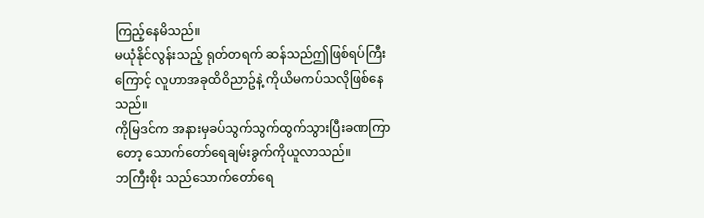ကြည့်နေမိသည်။
မယုံနိုင်လွန်းသည့် ရုတ်တရက် ဆန်သည်ဤဖြစ်ရပ်ကြီးကြောင့် လူဟာအခုထိဝိညာဥ်နဲ့ ကိုယိမကပ်သလိုဖြစ်နေသည်။
ကိုမြဒင်က အနားမှခပ်သွက်သွက်ထွက်သွားပြီးခဏကြာတော့ သောက်တော်ရေချမ်းခွက်ကိုယူလာသည်။
ဘကြီးစိုး သည်သောက်တော်ရေ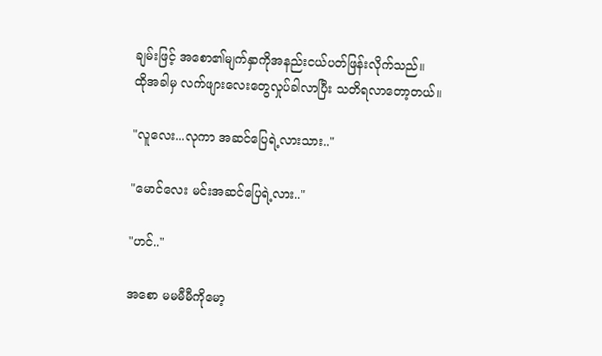ချမ်းဖြင့် အစော၏မျက်နှာကိုအနည်းငယ်ပတ်ဖြန်းလိုက်သည်။
ထိုအခါမှ လက်ဖျားလေးတွေလှုပ်ခါလာပြီး သတိရလာတော့တယ်။

"လူလေး...လုကာ အဆင်ပြေရဲ့လားသား.."

"မောင်လေး မင်းအဆင်ပြေရဲ့လား.."

"ဟင်.."

အစော မမမီမီကိုမော့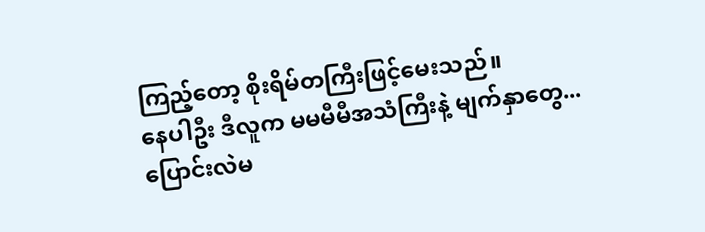ကြည့်တော့ စိုးရိမ်တကြီးဖြင့်မေးသည်။
နေပါဦး ဒီလူက မမမီမီအသံကြီးနဲ့ မျက်နှာတွေ... ပြောင်းလဲမ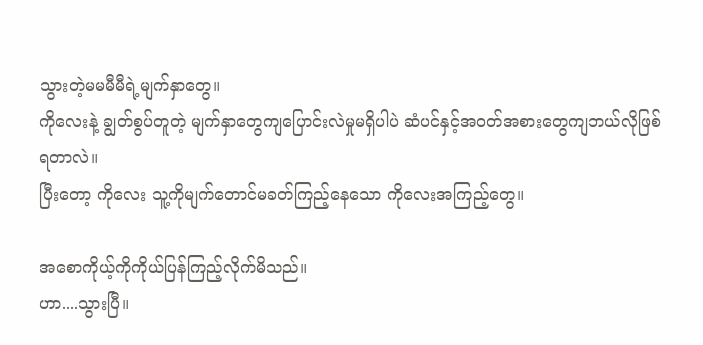သွားတဲ့မမမီမီရဲ့မျက်နှာတွေ။
ကိုလေးနဲ့ ချွတ်စွပ်တူတဲ့ မျက်နှာတွေကျပြောင်းလဲမှုမရှိပါပဲ ဆံပင်နှင့်အဝတ်အစားတွေကျဘယ်လိုဖြစ်ရတာလဲ။
ပြီးတော့ ကိုလေး သူ့ကိုမျက်တောင်မခတ်ကြည့်နေသော ကိုလေးအကြည့်တွေ။

အစောကိုယ့်ကိုကိုယ်ပြန်ကြည့်လိုက်မိသည်။
ဟာ....သွားပြီ။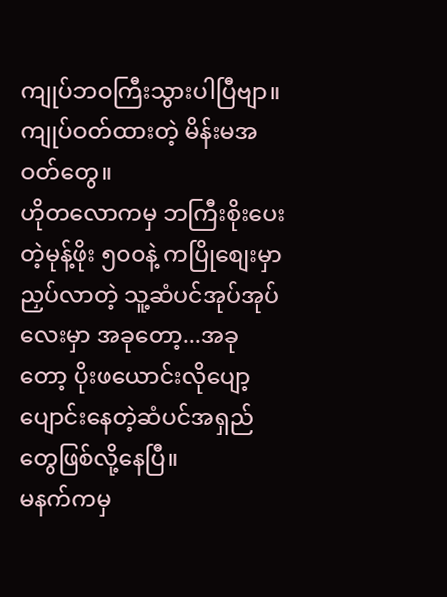ကျုပ်ဘဝကြီးသွားပါပြီဗျာ။ကျုပ်ဝတ်ထားတဲ့ မိန်းမအဝတ်တွေ။
ဟိုတလောကမှ ဘကြီးစိုးပေးတဲ့မုန့်ဖိုး ၅၀၀နဲ့ ကပြိုစျေးမှာညှပ်လာတဲ့ သူ့ဆံပင်အုပ်အုပ်လေးမှာ အခုတော့...အခုတော့ ပိုးဖယောင်းလိုပျော့ပျောင်းနေတဲ့ဆံပင်အရှည်တွေဖြစ်လို့နေပြီ။
မနက်ကမှ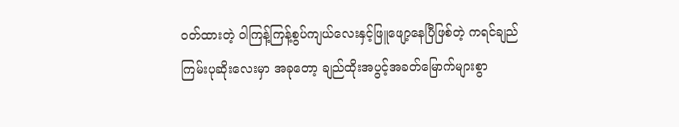ဝတ်ထားတဲ့ ဝါကြန့်ကြန့်စွပ်ကျယ်လေးနှင့်ဖြူဖျော့နေပြီဖြစ်တဲ့ ကရင်ချည်ကြမ်းပုဆိုးလေးမှာ အခုတော့ ချည်ထိုးအပွင့်အခတ်မြောက်များစွာ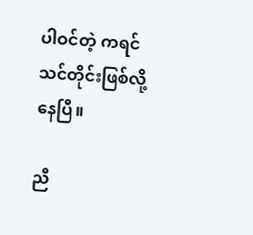ပါဝင်တဲ့ ကရင်သင်တိုင်းဖြစ်လို့နေပြီ။

ညီ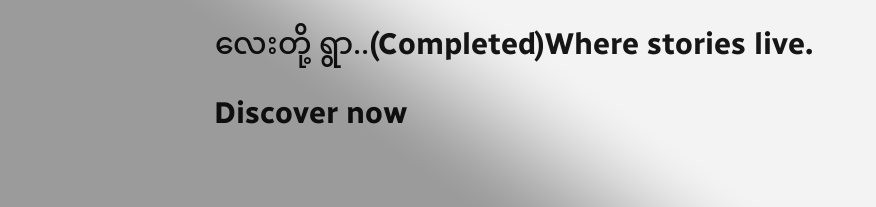လေးတို့ ရွာ..(Completed)Where stories live. Discover now